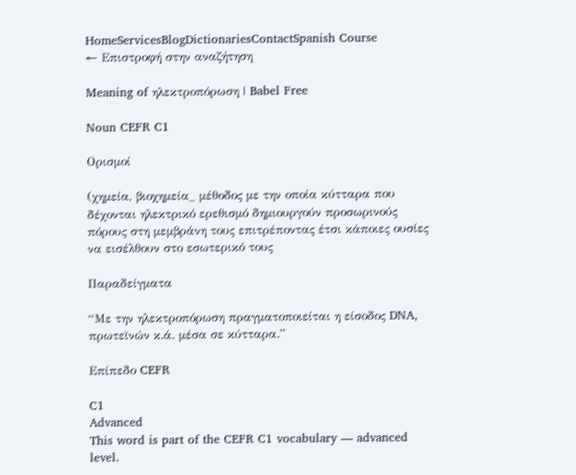HomeServicesBlogDictionariesContactSpanish Course
← Επιστροφή στην αναζήτηση

Meaning of ηλεκτροπόρωση | Babel Free

Noun CEFR C1

Ορισμοί

(χημεία, βιοχημεία_ μέθοδος με την οποία κύτταρα που δέχονται ηλεκτρικό ερεθισμό δημιουργούν προσωρινούς πόρους στη μεμβράνη τους επιτρέποντας έτσι κάποιες ουσίες να εισέλθουν στο εσωτερικό τους

Παραδείγματα

“Με την ηλεκτροπόρωση πραγματοποιείται η είσοδος DNA, πρωτεϊνών κ.ά. μέσα σε κύτταρα.”

Επίπεδο CEFR

C1
Advanced
This word is part of the CEFR C1 vocabulary — advanced level.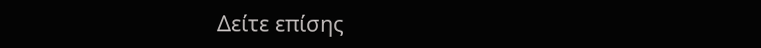Δείτε επίσης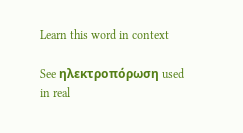Learn this word in context

See ηλεκτροπόρωση used in real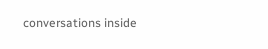conversations inside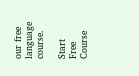our free language course.

Start Free Course